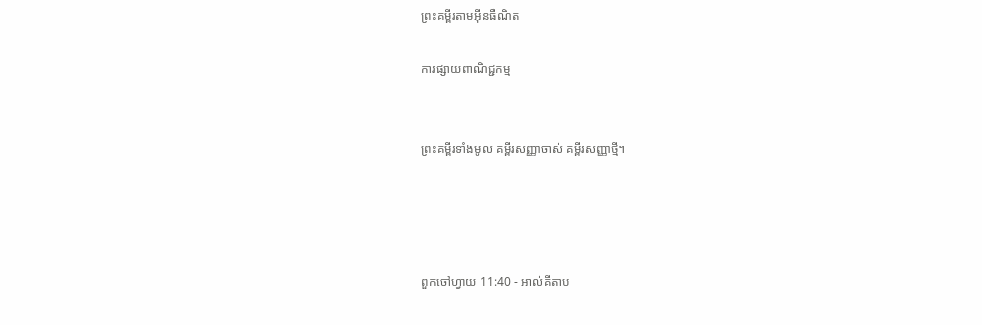ព្រះគម្ពីរតាមអ៊ីនធឺណិត

ការផ្សាយពាណិជ្ជកម្ម


ព្រះគម្ពីរទាំងមូល គម្ពីរសញ្ញាចាស់ គម្ពីរសញ្ញាថ្មី។




ពួកចៅ‌ហ្វាយ 11:40 - អាល់គីតាប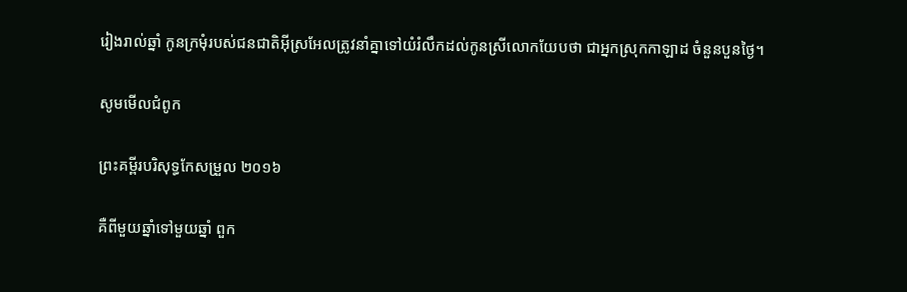រៀងរាល់ឆ្នាំ កូនក្រមុំរបស់ជន‌ជាតិអ៊ីស្រ‌អែលត្រូវនាំគ្នាទៅយំរំលឹកដល់កូនស្រីលោកយែបថា ជាអ្នកស្រុកកាឡាដ ចំនួនបួនថ្ងៃ។

សូមមើលជំពូក

ព្រះគម្ពីរបរិសុទ្ធកែសម្រួល ២០១៦

គឺពីមួយឆ្នាំទៅមួយឆ្នាំ ពួក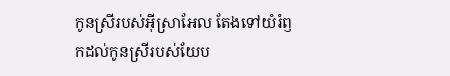កូនស្រីរបស់អ៊ីស្រា‌អែល តែងទៅយំរំឭកដល់កូនស្រីរបស់យែប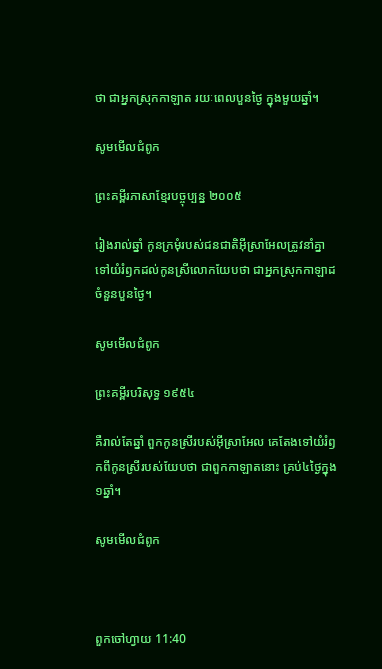ថា ជាអ្នកស្រុកកាឡាត រយៈពេលបួនថ្ងៃ ក្នុងមួយឆ្នាំ។

សូមមើលជំពូក

ព្រះគម្ពីរភាសាខ្មែរបច្ចុប្បន្ន ២០០៥

រៀងរាល់ឆ្នាំ កូនក្រមុំរបស់ជន‌ជាតិអ៊ីស្រា‌អែលត្រូវនាំគ្នាទៅយំរំឭកដល់កូនស្រីលោកយែបថា ជាអ្នកស្រុកកាឡាដ ចំនួនបួនថ្ងៃ។

សូមមើលជំពូក

ព្រះគម្ពីរបរិសុទ្ធ ១៩៥៤

គឺរាល់តែឆ្នាំ ពួកកូនស្រីរបស់អ៊ីស្រាអែល គេតែងទៅយំរំឭកពីកូនស្រីរបស់យែបថា ជាពួកកាឡាតនោះ គ្រប់៤ថ្ងៃក្នុង១ឆ្នាំ។

សូមមើលជំពូក



ពួកចៅ‌ហ្វាយ 11:40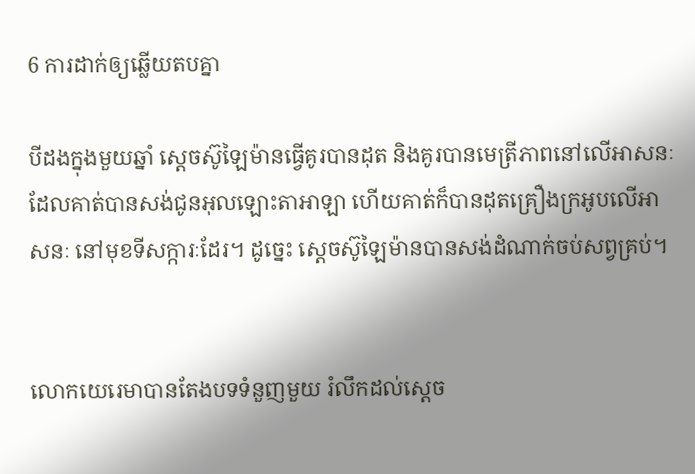6 ការដាក់ឲ្យឆ្លើយតបគ្នា

បីដងក្នុងមួយឆ្នាំ ស្តេចស៊ូឡៃ‌ម៉ានធ្វើគូរបានដុត និងគូរបានមេត្រី‌ភាពនៅលើអាសនៈដែលគាត់បានសង់ជូនអុលឡោះ‌តាអាឡា ហើយគាត់ក៏បានដុតគ្រឿងក្រអូបលើអាសនៈ នៅមុខទី‌សក្ការៈដែរ។ ដូច្នេះ ស្តេចស៊ូឡៃ‌ម៉ានបានសង់ដំណាក់ចប់សព្វគ្រប់។


លោកយេរេ‌មាបានតែងបទទំនួញមួយ រំលឹកដល់ស្តេច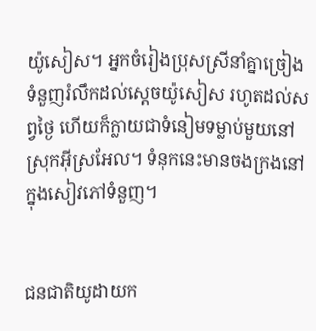យ៉ូ‌សៀស។ អ្នកចំរៀងប្រុសស្រីនាំគ្នាច្រៀងទំនួញរំលឹកដល់ស្តេចយ៉ូ‌សៀស រហូតដល់សព្វថ្ងៃ ហើយក៏ក្លាយជាទំនៀម‌ទម្លាប់មួយនៅស្រុកអ៊ីស្រ‌អែល។ ទំនុកនេះមានចងក្រងនៅក្នុងសៀវភៅទំនួញ។


ជន‌ជាតិយូដាយក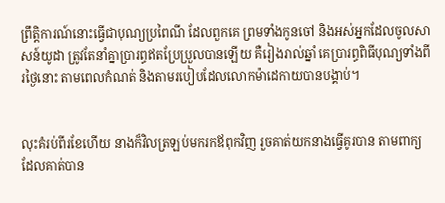ព្រឹត្តិ‌ការណ៍នោះធ្វើជាបុណ្យប្រពៃ‌ណី ដែលពួកគេ ព្រមទាំងកូនចៅ និងអស់អ្នកដែលចូលសាសន៍យូដា ត្រូវតែនាំគ្នាប្រារព្ធឥតប្រែ‌ប្រួលបានឡើយ គឺរៀងរាល់ឆ្នាំ គេប្រារព្ធពិធីបុណ្យទាំងពីរថ្ងៃនោះ តាមពេលកំណត់ និងតាមរបៀបដែលលោកម៉ាដេ‌កាយបានបង្គាប់។


លុះគំរប់ពីរខែហើយ នាងក៏វិលត្រឡប់មករកឪពុកវិញ រួចគាត់យកនាងធ្វើគូរបាន តាមពាក្យដែលគាត់បាន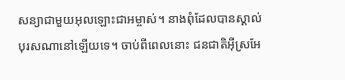សន្យាជាមួយអុលឡោះ‌ជាអម្ចាស់។ នាងពុំដែលបានស្គាល់បុរសណានៅឡើយទេ។ ចាប់ពីពេលនោះ ជន‌ជាតិអ៊ីស្រ‌អែ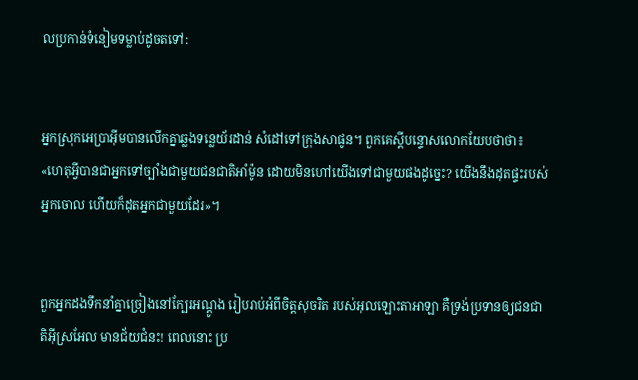លប្រកាន់ទំនៀមទម្លាប់ដូចតទៅ:


អ្នកស្រុកអេប្រា‌អ៊ីមបានលើកគ្នាឆ្លងទន្លេយ័រ‌ដាន់ សំដៅទៅក្រុងសាផូន។ ពួកគេស្តីបន្ទោសលោកយែបថាថា៖ «ហេតុអ្វីបានជាអ្នកទៅច្បាំងជាមួយជន‌ជាតិអាំម៉ូន ដោយមិនហៅយើងទៅជាមួយផងដូច្នេះ? យើងនឹងដុតផ្ទះរបស់អ្នកចោល ហើយក៏ដុតអ្នកជាមួយដែរ»។


ពួកអ្នកដងទឹកនាំគ្នាច្រៀងនៅក្បែរអណ្តូង រៀបរាប់អំពីចិត្តសុចរិត របស់អុលឡោះ‌តាអាឡា គឺទ្រង់ប្រទានឲ្យជន‌ជាតិអ៊ីស្រ‌អែល មានជ័យជំនះ! ពេលនោះ ប្រ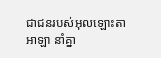ជា‌ជនរបស់អុលឡោះ‌តាអាឡា នាំគ្នា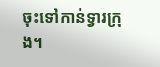ចុះទៅកាន់ទ្វារក្រុង។